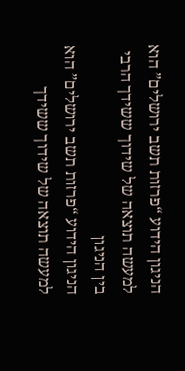הניגון הידוע “פרזות תשב ירושלים” הוא למעשה תוצאה של שידוך ששידך הרבי בין הניגון
הניגון הידוע “פרזות תשב ירושלים” הוא למעשה תוצאה של שידוך ששידך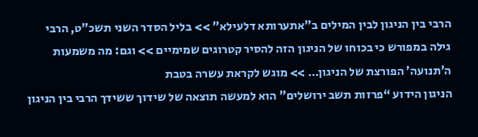הרבי בין הניגון לבין המילים ב”אתערותא דלעילא” >> בליל הסדר השני תשכ”ט, הרבי גילה במפורש כי בכוחו של הניגון הזה להסיר קטרוגים שמימיים >> וגם: מה משמעות ה’תנועה’ הפורצת של הניגון… >> מוגש לקראת עשרה בטבת
הניגון הידוע “פרזות תשב ירושלים” הוא למעשה תוצאה של שידוך ששידך הרבי בין הניגון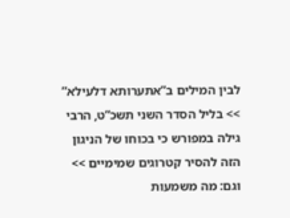לבין המילים ב”אתערותא דלעילא” >> בליל הסדר השני תשכ”ט, הרבי גילה במפורש כי בכוחו של הניגון הזה להסיר קטרוגים שמימיים >> וגם: מה משמעות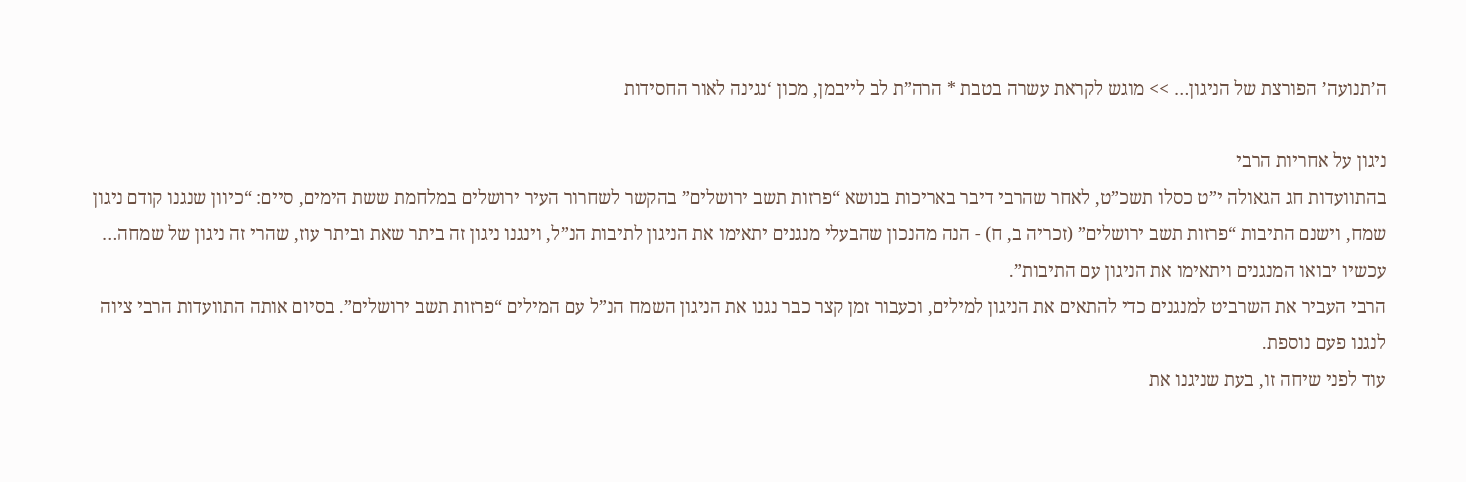ה’תנועה’ הפורצת של הניגון… >> מוגש לקראת עשרה בטבת * הרה”ת לב לייבמן, מכון ‘נגינה לאור החסידות

ניגון על אחריות הרבי
בהתוועדות חג הגאולה י”ט כסלו תשכ”ט, לאחר שהרבי דיבר באריכות בנושא “פרזות תשב ירושלים” בהקשר לשחרור העיר ירושלים במלחמת ששת הימים, סיים: “כיוון שנגנו קודם ניגון שמח, וישנם התיבות “פרזות תשב ירושלים” (זכריה ב, ח) - הנה מהנכון שהבעלי מנגנים יתאימו את הניגון לתיבות הנ”ל, וינגנו ניגון זה ביתר שאת וביתר עוז, שהרי זה ניגון של שמחה… עכשיו יבואו המנגנים ויתאימו את הניגון עם התיבות”.
הרבי העביר את השרביט למנגנים כדי להתאים את הניגון למילים, וכעבור זמן קצר כבר נגנו את הניגון השמח הנ”ל עם המילים “פרזות תשב ירושלים”. בסיום אותה התוועדות הרבי ציוה לנגנו פעם נוספת.
עוד לפני שיחה זו, בעת שניגנו את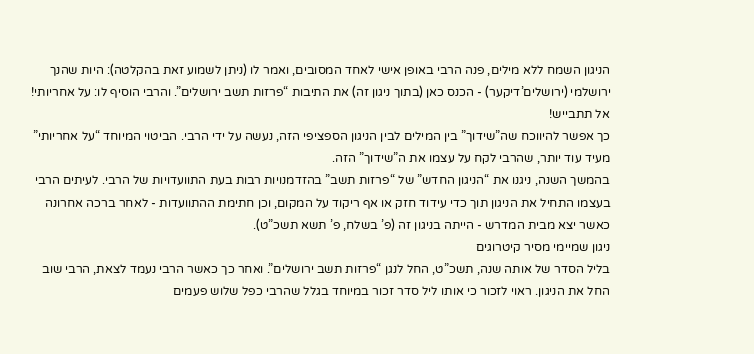הניגון השמח ללא מילים, פנה הרבי באופן אישי לאחד המסובים, ואמר לו (ניתן לשמוע זאת בהקלטה): היות שהנך ירושלמי (ירושלים’דיקער) - הכנס כאן (בתוך ניגון זה) את התיבות “פרזות תשב ירושלים”. והרבי הוסיף לו: על אחריותי! אל תתבייש!
כך אפשר להיווכח שה”שידוך” בין המילים לבין הניגון הספציפי הזה, נעשה על ידי הרבי. הביטוי המיוחד “על אחריותי” מעיד עוד יותר, שהרבי לקח על עצמו את ה”שידוך” הזה.
בהמשך השנה, ניגנו את “הניגון החדש” של “פרזות תשב” בהזדמנויות רבות בעת התוועדויות של הרבי. לעיתים הרבי בעצמו התחיל את הניגון תוך כדי עידוד חזק או אף ריקוד על המקום, וכן חתימת ההתוועדות - לאחר ברכה אחרונה כאשר יצא מבית המדרש - הייתה בניגון זה (פ’ בשלח, פ’ תשא תשכ”ט).
ניגון שמיימי מסיר קיטרוגים
בליל הסדר של אותה שנה, תשכ”ט, החל לנגן “פרזות תשב ירושלים”. ואחר כך כאשר הרבי נעמד לצאת, הרבי שוב החל את הניגון. ראוי לזכור כי אותו ליל סדר זכור במיוחד בגלל שהרבי כפל שלוש פעמים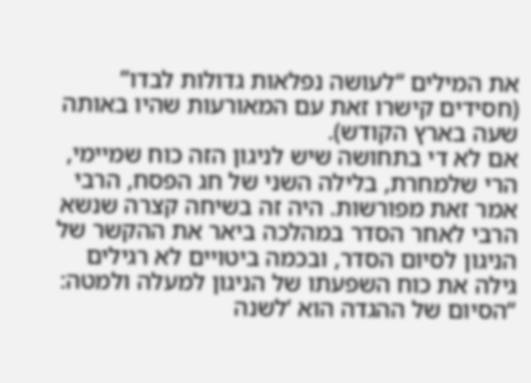את המילים “לעושה נפלאות גדולות לבדו” (חסידים קישרו זאת עם המאורעות שהיו באותה שעה בארץ הקודש).
אם לא די בתחושה שיש לניגון הזה כוח שמיימי, הרי שלמחרת, בלילה השני של חג הפסח, הרבי אמר זאת מפורשות. היה זה בשיחה קצרה שנשא הרבי לאחר הסדר במהלכה ביאר את ההקשר של הניגון לסיום הסדר, ובכמה ביטויים לא רגילים גילה את כוח השפעתו של הניגון למעלה ולמטה:
“הסיום של ההגדה הוא ‘לשנה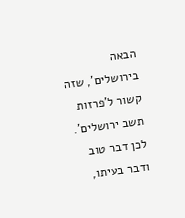הבאה בירושלים’, שזה קשור ל’פרזות תשב ירושלים’. לכן דבר טוב ודבר בעיתו,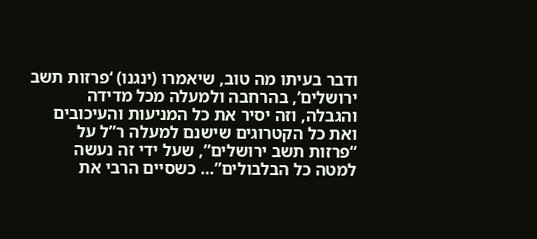ודבר בעיתו מה טוב, שיאמרו (ינגנו) ‘פרזות תשב ירושלים’, בהרחבה ולמעלה מכל מדידה והגבלה, וזה יסיר את כל המניעות והעיכובים ואת כל הקטרוגים שישנם למעלה ר”ל על “פרזות תשב ירושלים”, שעל ידי זה נעשה למטה כל הבלבולים”… כשסיים הרבי את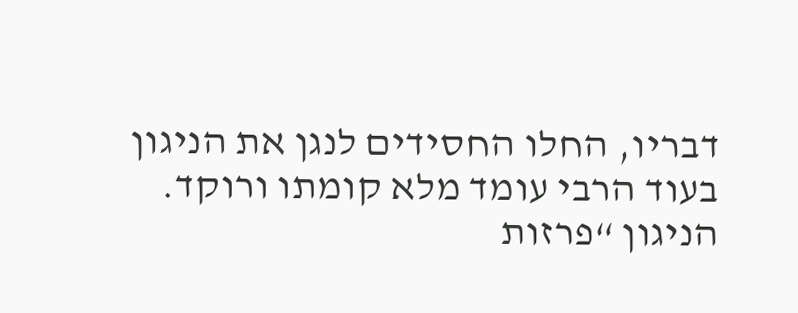דבריו, החלו החסידים לנגן את הניגון בעוד הרבי עומד מלא קומתו ורוקד.
הניגון “פרזות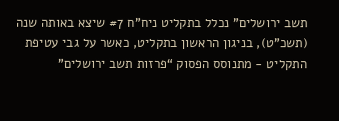תשב ירושלים” נכלל בתקליט ניח”ח #7 שיצא באותה שנה (תשכ”ט), בניגון הראשון בתקליט, כאשר על גבי עטיפת התקליט - מתנוסס הפסוק “פרזות תשב ירושלים”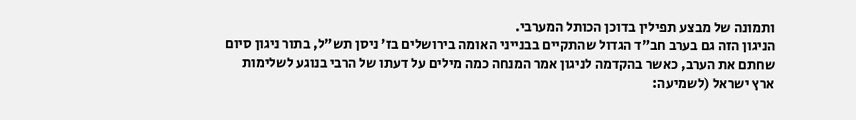ותמונה של מבצע תפילין בדוכן הכותל המערבי.
הניגון הזה גם בערב חב”ד הגדול שהתקיים בבנייני האומה בירושלים בז’ ניסן תש”ל, בתור ניגון סיום שחתם את הערב, כאשר בהקדמה לניגון אמר המנחה כמה מילים על דעתו של הרבי בנוגע לשלימות ארץ ישראל (לשמיעה: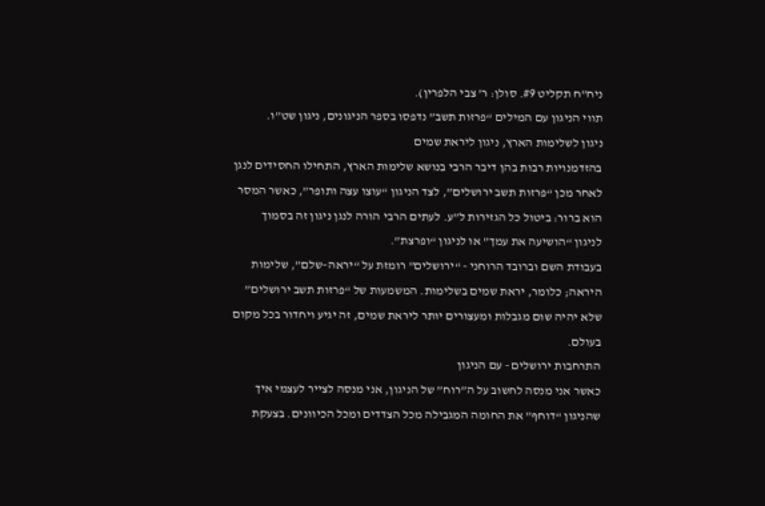ניח”ח תקליט #9. סולן: ר’ צבי הלפרין).
תווי הניגון עם המילים “פרזות תשב” נדפסו בספר הניגונים, ניגון שט”ו.
ניגון לשלימות הארץ, ניגון ליראת שמים
בהזדמנויות רבות בהן דיבר הרבי בנושא שלימות הארץ, התחילו החסידים לנגן לאחר מכן “פרזות תשב ירושלים”, לצד הניגון “עוצו עצה ותופר”, כאשר המסר הוא ברור: ביטול כל הגזירות ל”ע. לעתים הרבי הורה לנגן ניגון זה בסמוך לניגון “הושיעה את עמך” או לניגון “ופרצת”.
בעבודת השם וברובד הרוחני - “ירושלים” רומזת על “יראה–שלם”, שלימות היראה; כלומר, יראת שמים בשלימות. המשמעות של “פרזות תשב ירושלים” שלא יהיה שום מגבלות ומעצורים יותר ליראת שמים, זה יגיע ויחדור בכל מקום בעולם.
התרחבות ירושלים - עם הניגון
כאשר אני מנסה לחשוב על ה”רוח” של הניגון, אני מנסה לצייר לעצמי איך שהניגון “דוחף” את החומה המגבילה מכל הצדדים ומכל הכיוונים. בצעקת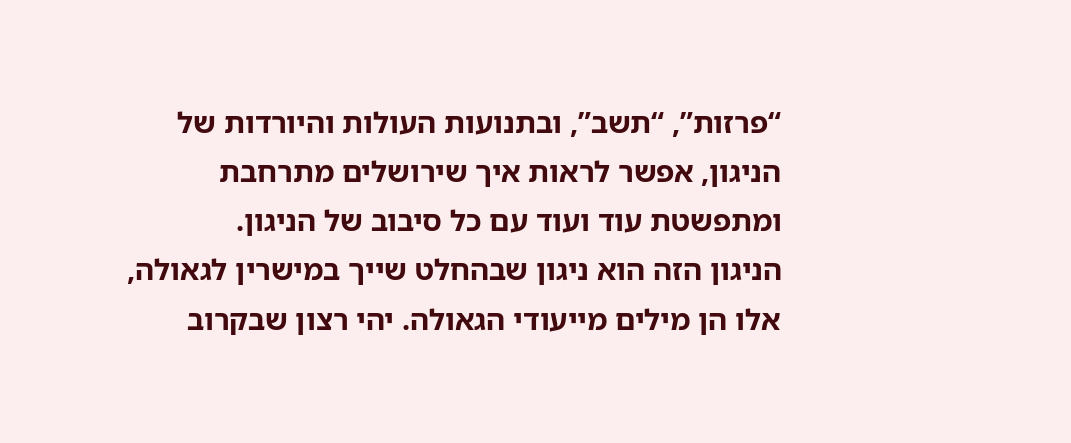“פרזות”, “תשב”, ובתנועות העולות והיורדות של הניגון, אפשר לראות איך שירושלים מתרחבת ומתפשטת עוד ועוד עם כל סיבוב של הניגון.
הניגון הזה הוא ניגון שבהחלט שייך במישרין לגאולה, אלו הן מילים מייעודי הגאולה. יהי רצון שבקרוב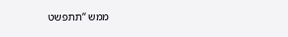ממש “תתפשט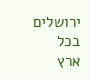ירושלים בכל ארץ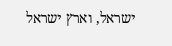ישראל, וארץ ישראל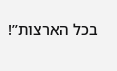בכל הארצות”!